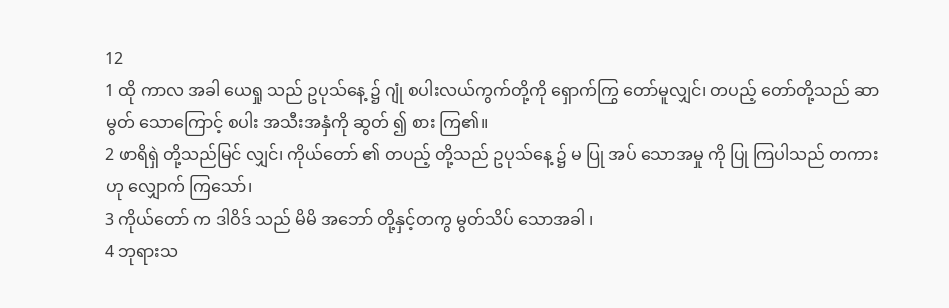12
1 ထို ကာလ အခါ ယေရှု သည် ဥပုသ်နေ့ ၌ ဂျုံ စပါးလယ်ကွက်တို့ကို ရှောက်ကြွ တော်မူလျှင်၊ တပည့် တော်တို့သည် ဆာမွတ် သောကြောင့် စပါး အသီးအနှံကို ဆွတ် ၍ စား ကြ၏။
2 ဖာရိရှဲ တို့သည်မြင် လျှင်၊ ကိုယ်တော် ၏ တပည့် တို့သည် ဥပုသ်နေ့ ၌ မ ပြု အပ် သောအမှု ကို ပြု ကြပါသည် တကားဟု လျှောက် ကြသော်၊
3 ကိုယ်တော် က ဒါဝိဒ် သည် မိမိ အဘော် တို့နှင့်တကွ မွတ်သိပ် သောအခါ ၊
4 ဘုရားသ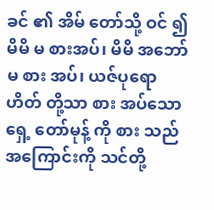ခင် ၏ အိမ် တော်သို့ ဝင် ၍ မိမိ မ စားအပ်၊ မိမိ အဘော် မ စား အပ်၊ ယဇ်ပုရောဟိတ် တို့သာ စား အပ်သော ရှေ့ တော်မုန့် ကို စား သည်အကြောင်းကို သင်တို့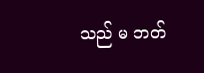သည် မ ဘတ်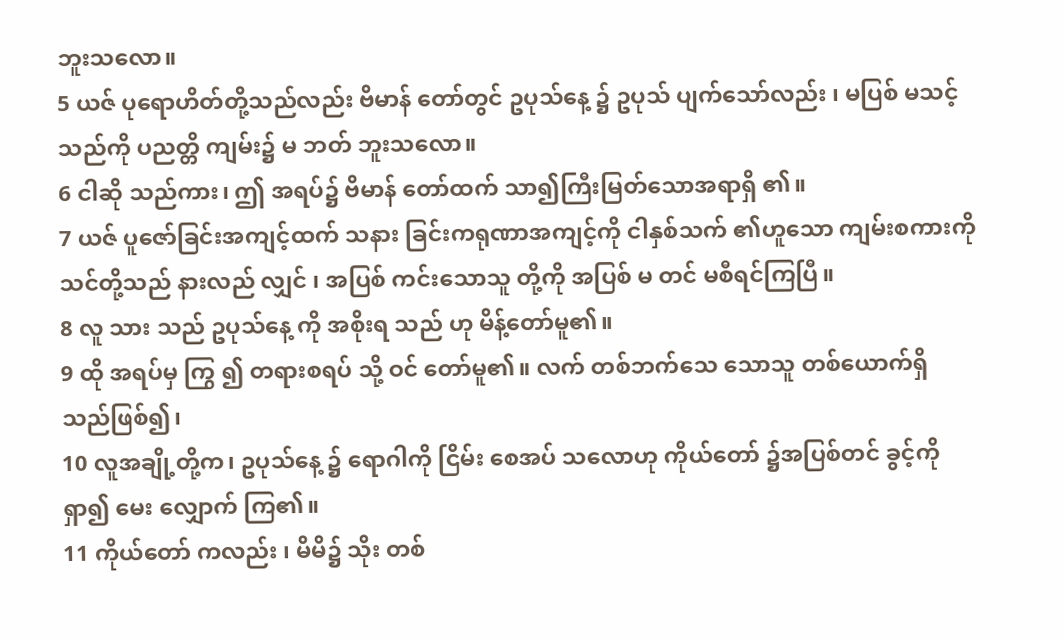ဘူးသလော။
5 ယဇ် ပုရောဟိတ်တို့သည်လည်း ဗိမာန် တော်တွင် ဥပုသ်နေ့ ၌ ဥပုသ် ပျက်သော်လည်း ၊ မပြစ် မသင့်သည်ကို ပညတ္တိ ကျမ်း၌ မ ဘတ် ဘူးသလော။
6 ငါဆို သည်ကား၊ ဤ အရပ်၌ ဗိမာန် တော်ထက် သာ၍ကြီးမြတ်သောအရာရှိ ၏။
7 ယဇ် ပူဇော်ခြင်းအကျင့်ထက် သနား ခြင်းကရုဏာအကျင့်ကို ငါနှစ်သက် ၏ဟူသော ကျမ်းစကားကို သင်တို့သည် နားလည် လျှင် ၊ အပြစ် ကင်းသောသူ တို့ကို အပြစ် မ တင် မစီရင်ကြပြီ။
8 လူ သား သည် ဥပုသ်နေ့ ကို အစိုးရ သည် ဟု မိန့်တော်မူ၏။
9 ထို အရပ်မှ ကြွ ၍ တရားစရပ် သို့ ဝင် တော်မူ၏။ လက် တစ်ဘက်သေ သောသူ တစ်ယောက်ရှိ သည်ဖြစ်၍၊
10 လူအချို့တို့က၊ ဥပုသ်နေ့ ၌ ရောဂါကို ငြိမ်း စေအပ် သလောဟု ကိုယ်တော် ၌အပြစ်တင် ခွင့်ကို ရှာ၍ မေး လျှောက် ကြ၏။
11 ကိုယ်တော် ကလည်း ၊ မိမိ၌ သိုး တစ်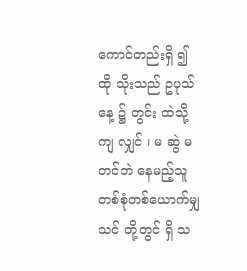ကောင်တည်းရှိ ၍ ထို သိုးသည် ဥပုသ်နေ့ ၌ တွင်း ထဲသို့ ကျ လျှင် ၊ မ ဆွဲ မတင်ဘဲ နေမည့်သူတစ်စုံတစ်ယောက်မျှ သင် တို့တွင် ရှိ သ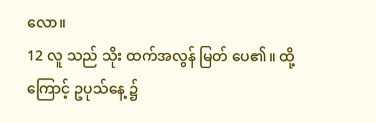လော။
12 လူ သည် သိုး ထက်အလွန် မြတ် ပေ၏။ ထို့ကြောင့် ဥပုသ်နေ့ ၌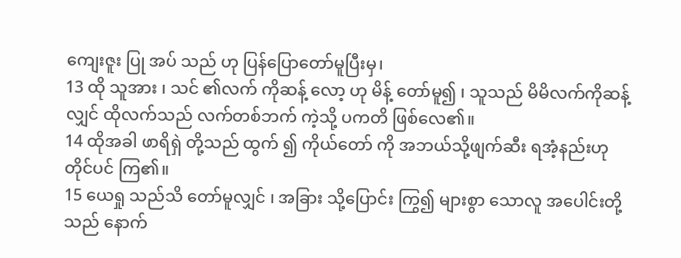ကျေးဇူး ပြု အပ် သည် ဟု ပြန်ပြောတော်မူပြီးမှ၊
13 ထို သူအား ၊ သင် ၏လက် ကိုဆန့် လော့ ဟု မိန့် တော်မူ၍ ၊ သူသည် မိမိလက်ကိုဆန့် လျှင် ထိုလက်သည် လက်တစ်ဘက် ကဲ့သို့ ပကတိ ဖြစ်လေ၏။
14 ထိုအခါ ဖာရိရှဲ တို့သည် ထွက် ၍ ကိုယ်တော် ကို အဘယ်သို့ဖျက်ဆီး ရအံ့နည်းဟု တိုင်ပင် ကြ၏။
15 ယေရှု သည်သိ တော်မူလျှင် ၊ အခြား သို့ပြောင်း ကြွ၍ များစွာ သောလူ အပေါင်းတို့သည် နောက်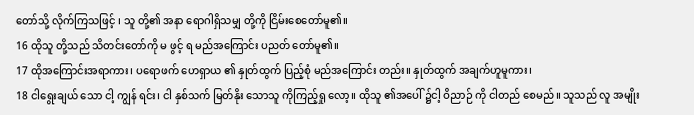တော်သို့ လိုက်ကြသဖြင့် ၊ သူ တို့၏ အနာ ရောဂါရှိသမျှ တို့ကို ငြိမ်းစေတော်မူ၏။
16 ထိုသူ တို့သည် သိတင်းတော်ကို မ ဖွင့် ရ မည်အကြောင်း ပညတ် တော်မူ၏။
17 ထိုအကြောင်းအရာကား၊ ပရောဖက် ဟေရှာယ ၏ နှုတ်ထွက် ပြည့်စုံ မည်အကြောင်း တည်း။ နှုတ်ထွက် အချက်ဟူမူကား၊
18 ငါရွေးချယ် သော ငါ့ ကျွန် ရင်း၊ ငါ နှစ်သက် မြတ်နိုး သောသူ ကိုကြည့်ရှု လော့။ ထိုသူ ၏အပေါ် ၌ငါ့ ဝိညာဉ် ကို ငါတည် စေမည်။ သူသည် လူ အမျိုး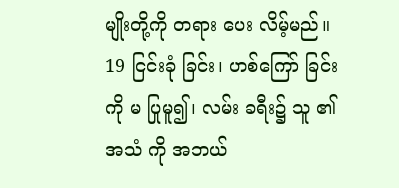မျိုးတို့ကို တရား ပေး လိမ့်မည်။
19 ငြင်းခုံ ခြင်း၊ ဟစ်ကြော် ခြင်းကို မ ပြုမူ၍၊ လမ်း ခရီး၌ သူ ၏အသံ ကို အဘယ်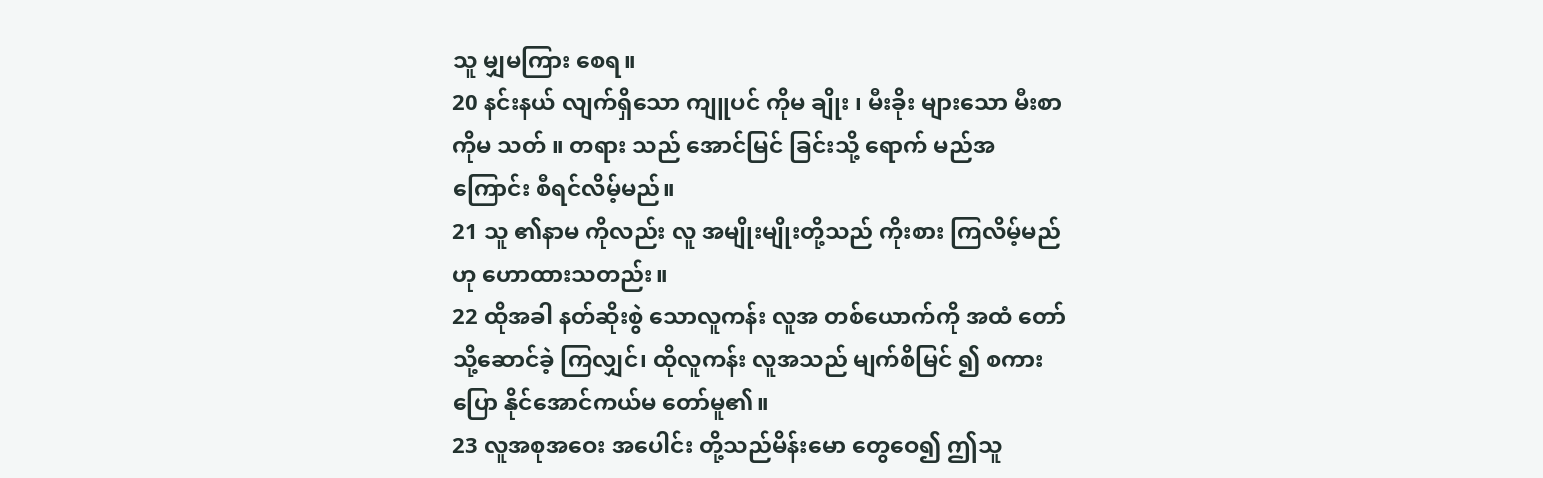သူ မျှမကြား စေရ။
20 နင်းနယ် လျက်ရှိသော ကျူပင် ကိုမ ချိုး ၊ မီးခိုး များသော မီးစာ ကိုမ သတ် ။ တရား သည် အောင်မြင် ခြင်းသို့ ရောက် မည်အကြောင်း စီရင်လိမ့်မည်။
21 သူ ၏နာမ ကိုလည်း လူ အမျိုးမျိုးတို့သည် ကိုးစား ကြလိမ့်မည်ဟု ဟောထားသတည်း။
22 ထိုအခါ နတ်ဆိုးစွဲ သောလူကန်း လူအ တစ်ယောက်ကို အထံ တော်သို့ဆောင်ခဲ့ ကြလျှင်၊ ထိုလူကန်း လူအသည် မျက်စိမြင် ၍ စကားပြော နိုင်အောင်ကယ်မ တော်မူ၏။
23 လူအစုအဝေး အပေါင်း တို့သည်မိန်းမော တွေဝေ၍ ဤသူ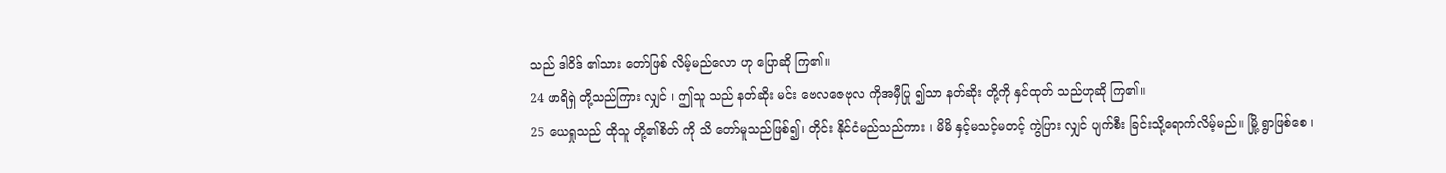သည် ဒါဝိဒ် ၏သား တော်ဖြစ် လိမ့်မည်လော ဟု ပြောဆို ကြ၏။
24 ဖာရိရှဲ တို့သည်ကြား လျှင် ၊ ဤသူ သည် နတ်ဆိုး မင်း ဗေလဇေဗုလ ကိုအမှီပြု ၍သာ နတ်ဆိုး တို့ကို နှင်ထုတ် သည်ဟုဆို ကြ၏။
25 ယေရှုသည် ထိုသူ တို့၏စိတ် ကို သိ တော်မူသည်ဖြစ်၍၊ တိုင်း နိုင်ငံမည်သည်ကား ၊ မိမိ နှင့်မသင့်မတင့် ကွဲပြား လျှင် ပျက်စီး ခြင်းသို့ရောက်လိမ့်မည်။ မြို့ ရွာဖြစ်စေ ၊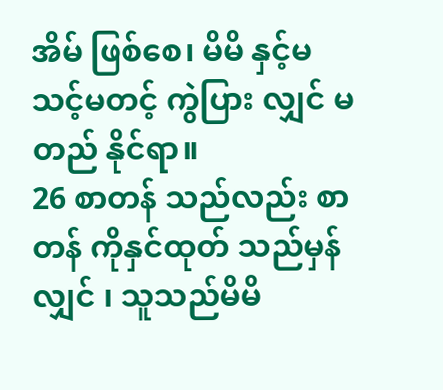အိမ် ဖြစ်စေ၊ မိမိ နှင့်မသင့်မတင့် ကွဲပြား လျှင် မ တည် နိုင်ရာ။
26 စာတန် သည်လည်း စာတန် ကိုနှင်ထုတ် သည်မှန်လျှင် ၊ သူသည်မိမိ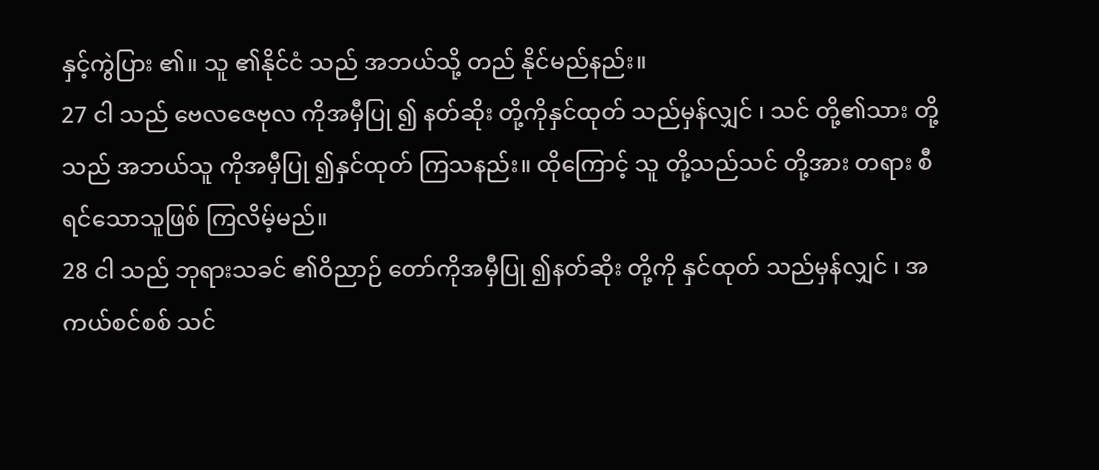နှင့်ကွဲပြား ၏။ သူ ၏နိုင်ငံ သည် အဘယ်သို့ တည် နိုင်မည်နည်း။
27 ငါ သည် ဗေလဇေဗုလ ကိုအမှီပြု ၍ နတ်ဆိုး တို့ကိုနှင်ထုတ် သည်မှန်လျှင် ၊ သင် တို့၏သား တို့သည် အဘယ်သူ ကိုအမှီပြု ၍နှင်ထုတ် ကြသနည်း။ ထိုကြောင့် သူ တို့သည်သင် တို့အား တရား စီရင်သောသူဖြစ် ကြလိမ့်မည်။
28 ငါ သည် ဘုရားသခင် ၏ဝိညာဉ် တော်ကိုအမှီပြု ၍နတ်ဆိုး တို့ကို နှင်ထုတ် သည်မှန်လျှင် ၊ အကယ်စင်စစ် သင်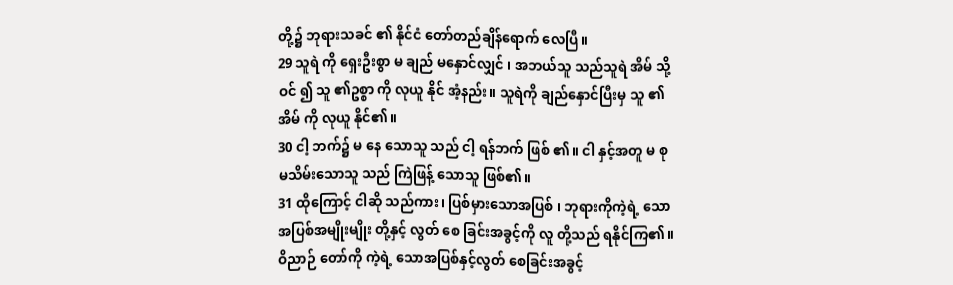တို့၌ ဘုရားသခင် ၏ နိုင်ငံ တော်တည်ချိန်ရောက် လေပြီ။
29 သူရဲ ကို ရှေးဦးစွာ မ ချည် မနှောင်လျှင် ၊ အဘယ်သူ သည်သူရဲ အိမ် သို့ ဝင် ၍ သူ ၏ဥစ္စာ ကို လုယူ နိုင် အံ့နည်း။ သူရဲကို ချည်နှောင်ပြီးမှ သူ ၏အိမ် ကို လုယူ နိုင်၏။
30 ငါ့ ဘက်၌ မ နေ သောသူ သည် ငါ့ ရန်ဘက် ဖြစ် ၏။ ငါ နှင့်အတူ မ စု မသိမ်းသောသူ သည် ကြဲဖြန့် သောသူ ဖြစ်၏။
31 ထိုကြောင့် ငါဆို သည်ကား၊ ပြစ်မှားသောအပြစ် ၊ ဘုရားကိုကဲ့ရဲ့ သောအပြစ်အမျိုးမျိုး တို့နှင့် လွတ် စေ ခြင်းအခွင့်ကို လူ တို့သည် ရနိုင်ကြ၏။ ဝိညာဉ် တော်ကို ကဲ့ရဲ့ သောအပြစ်နှင့်လွတ် စေခြင်းအခွင့်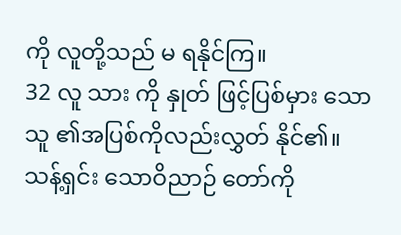ကို လူတို့သည် မ ရနိုင်ကြ။
32 လူ သား ကို နှုတ် ဖြင့်ပြစ်မှား သောသူ ၏အပြစ်ကိုလည်းလွှတ် နိုင်၏။ သန့်ရှင်း သောဝိညာဉ် တော်ကို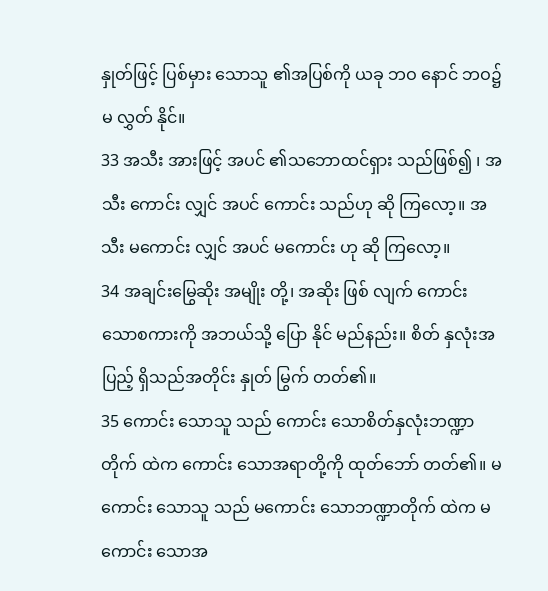နှုတ်ဖြင့် ပြစ်မှား သောသူ ၏အပြစ်ကို ယခု ဘဝ နောင် ဘဝ၌ မ လွှတ် နိုင်။
33 အသီး အားဖြင့် အပင် ၏သဘောထင်ရှား သည်ဖြစ်၍ ၊ အသီး ကောင်း လျှင် အပင် ကောင်း သည်ဟု ဆို ကြလော့။ အသီး မကောင်း လျှင် အပင် မကောင်း ဟု ဆို ကြလော့။
34 အချင်းမြွေဆိုး အမျိုး တို့၊ အဆိုး ဖြစ် လျက် ကောင်း သောစကားကို အဘယ်သို့ ပြော နိုင် မည်နည်း။ စိတ် နှလုံးအပြည့် ရှိသည်အတိုင်း နှုတ် မြွက် တတ်၏။
35 ကောင်း သောသူ သည် ကောင်း သောစိတ်နှလုံးဘဏ္ဍာတိုက် ထဲက ကောင်း သောအရာတို့ကို ထုတ်ဘော် တတ်၏။ မကောင်း သောသူ သည် မကောင်း သောဘဏ္ဍာတိုက် ထဲက မကောင်း သောအ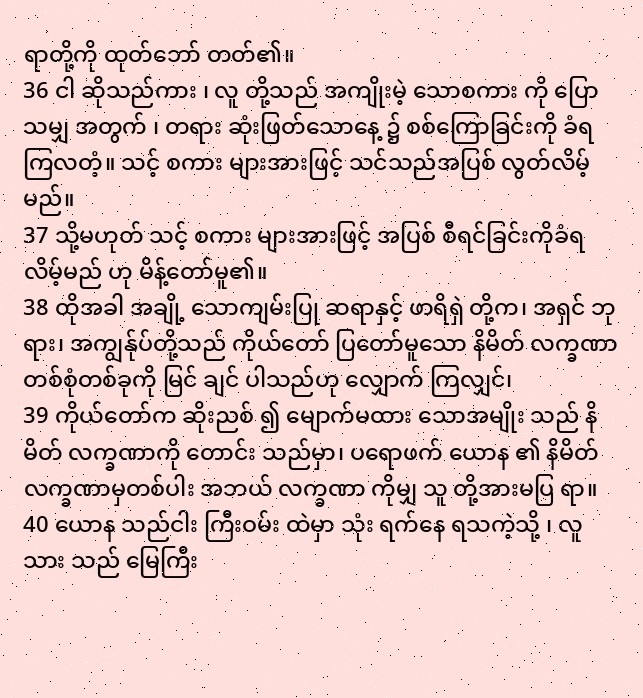ရာတို့ကို ထုတ်ဘော် တတ်၏။
36 ငါ ဆိုသည်ကား ၊ လူ တို့သည် အကျိုးမဲ့ သောစကား ကို ပြော သမျှ အတွက် ၊ တရား ဆုံးဖြတ်သောနေ့ ၌ စစ်ကြောခြင်းကို ခံရ ကြလတံ့။ သင့် စကား များအားဖြင့် သင်သည်အပြစ် လွတ်လိမ့်မည်။
37 သို့မဟုတ် သင့် စကား များအားဖြင့် အပြစ် စီရင်ခြင်းကိုခံရလိမ့်မည် ဟု မိန့်တော်မူ၏။
38 ထိုအခါ အချို့ သောကျမ်းပြု ဆရာနှင့် ဖာရိရှဲ တို့က၊ အရှင် ဘုရား၊ အကျွန်ုပ်တို့သည် ကိုယ်တော် ပြတော်မူသော နိမိတ် လက္ခဏာတစ်စုံတစ်ခုကို မြင် ချင် ပါသည်ဟု လျှောက် ကြလျှင်၊
39 ကိုယ်တော်က ဆိုးညစ် ၍ မျောက်မထား သောအမျိုး သည် နိမိတ် လက္ခဏာကို တောင်း သည်မှာ၊ ပရောဖက် ယောန ၏ နိမိတ် လက္ခဏာမှတစ်ပါး အဘယ် လက္ခဏာ ကိုမျှ သူ တို့အားမပြ ရာ။
40 ယောန သည်ငါး ကြီးဝမ်း ထဲမှာ သုံး ရက်နေ ရသကဲ့သို့ ၊ လူ သား သည် မြေကြီး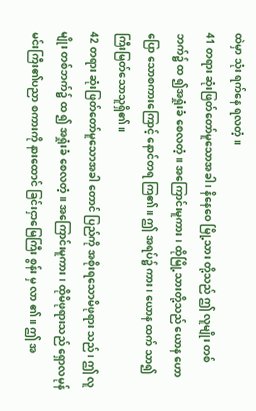ထဲမှာ သုံး ရက်နေ ရလတံ့။
41 တရား ဆုံးဖြတ်တော်မူသောအခါ ၊ နိနေဝေ မြို့သား တို့သည် ဤ လူမျိုး တစ်ဘက်၌ ထ ၍အရှုံးခံ စေလတံ့။ အကြောင်းမူကား ၊ ထိုမြို့သားတို့သည် ယောန ဟောပြော သောစကားကြောင့် နောင်တရ ကြ၏။ ဤ အရပ်၌ ကား၊ ယောန ထက် သာ၍ကြီးမြတ်သောသူရှိ၏။
42 တရား ဆုံးဖြတ်တော်မူသောအခါ တောင် ပြည်ကို အစိုးရသောမိဖုရား သည်၊ ဤ လူမျိုး တစ်ဘက်၌ ထ ၍ အရှုံးခံ စေလတံ့။ အကြောင်းမူကား ၊ ထိုမိဖုရားသည် ရှောလမုန် မင်းကြီး၏ပညာ စကားကို နားထောင် ခြင်းငှာမြေကြီး စွန်း မှ လာ ၏။ ဤ အ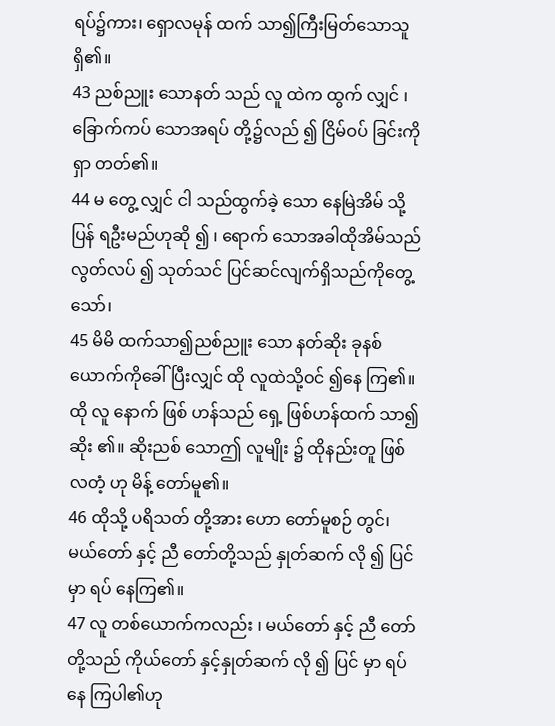ရပ်၌ကား၊ ရှောလမုန် ထက် သာ၍ကြီးမြတ်သောသူရှိ၏။
43 ညစ်ညူး သောနတ် သည် လူ ထဲက ထွက် လျှင် ၊ ခြောက်ကပ် သောအရပ် တို့၌လည် ၍ ငြိမ်ဝပ် ခြင်းကို ရှာ တတ်၏။
44 မ တွေ့ လျှင် ငါ သည်ထွက်ခဲ့ သော နေမြဲအိမ် သို့ ပြန် ရဦးမည်ဟုဆို ၍ ၊ ရောက် သောအခါထိုအိမ်သည် လွတ်လပ် ၍ သုတ်သင် ပြင်ဆင်လျက်ရှိသည်ကိုတွေ့ သော်၊
45 မိမိ ထက်သာ၍ညစ်ညူး သော နတ်ဆိုး ခုနစ် ယောက်ကိုခေါ် ပြီးလျှင် ထို လူထဲသို့ဝင် ၍နေ ကြ၏။ ထို လူ နောက် ဖြစ် ဟန်သည် ရှေ့ ဖြစ်ဟန်ထက် သာ၍ဆိုး ၏။ ဆိုးညစ် သောဤ လူမျိုး ၌ ထိုနည်းတူ ဖြစ် လတံ့ ဟု မိန့် တော်မူ၏။
46 ထိုသို့ ပရိသတ် တို့အား ဟော တော်မူစဉ် တွင်၊ မယ်တော် နှင့် ညီ တော်တို့သည် နှုတ်ဆက် လို ၍ ပြင် မှာ ရပ် နေကြ၏။
47 လူ တစ်ယောက်ကလည်း ၊ မယ်တော် နှင့် ညီ တော်တို့သည် ကိုယ်တော် နှင့်နှုတ်ဆက် လို ၍ ပြင် မှာ ရပ် နေ ကြပါ၏ဟု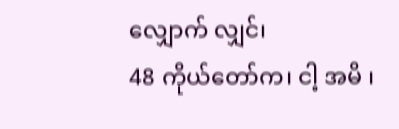လျှောက် လျှင်၊
48 ကိုယ်တော်က၊ ငါ့ အမိ ၊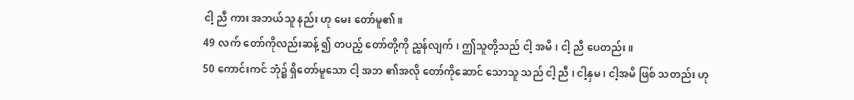ငါ့ ညီ ကား အဘယ်သူ နည်း ဟု မေး တော်မူ၏။
49 လက် တော်ကိုလည်းဆန့် ၍ တပည့် တော်တို့ကို ညွှန်လျက်၊ ဤသူတို့သည် ငါ့ အမိ ၊ ငါ့ ညီ ပေတည်း။
50 ကောင်းကင် ဘုံ၌ ရှိတော်မူသော ငါ့ အဘ ၏အလို တော်ကိုဆောင် သောသူ သည် ငါ့ ညီ ၊ ငါ့နှမ ၊ ငါ့အမိ ဖြစ် သတည်း ဟု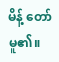မိန့် တော်မူ၏။